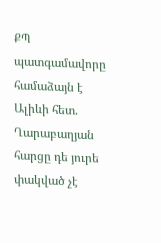ՔՊ պատգամավորը համաձայն է Ալիևի հետ. Ղարաբաղյան հարցը դե յուրե փակված չէ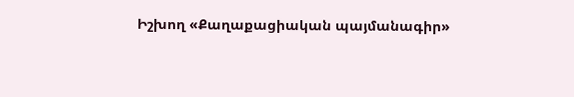Իշխող «Քաղաքացիական պայմանագիր»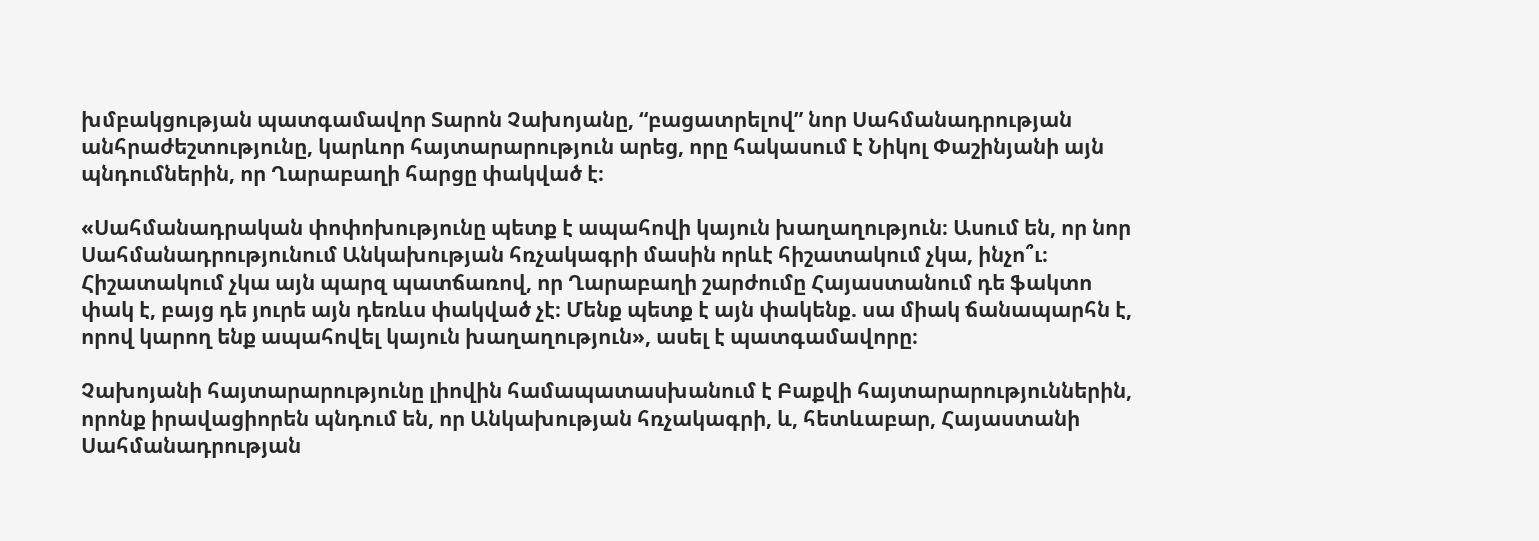խմբակցության պատգամավոր Տարոն Չախոյանը, “բացատրելով” նոր Սահմանադրության անհրաժեշտությունը, կարևոր հայտարարություն արեց, որը հակասում է Նիկոլ Փաշինյանի այն պնդումներին, որ Ղարաբաղի հարցը փակված է։

«Սահմանադրական փոփոխությունը պետք է ապահովի կայուն խաղաղություն։ Ասում են, որ նոր Սահմանադրությունում Անկախության հռչակագրի մասին որևէ հիշատակում չկա, ինչո՞ւ։ Հիշատակում չկա այն պարզ պատճառով, որ Ղարաբաղի շարժումը Հայաստանում դե ֆակտո փակ է, բայց դե յուրե այն դեռևս փակված չէ։ Մենք պետք է այն փակենք. սա միակ ճանապարհն է, որով կարող ենք ապահովել կայուն խաղաղություն», ասել է պատգամավորը։

Չախոյանի հայտարարությունը լիովին համապատասխանում է Բաքվի հայտարարություններին, որոնք իրավացիորեն պնդում են, որ Անկախության հռչակագրի, և, հետևաբար, Հայաստանի Սահմանադրության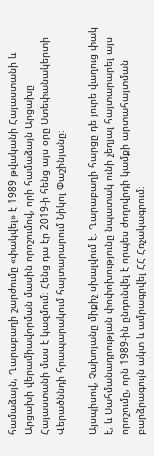համաձայն, Ղարաբաղի շարժումը «փակվել» է 1989 թվականի Հայաստանի և Արցախի վերամիավորման մասին որոշումով, որի համաձայն Արցախը Հայաստանի մաս է կազմում։ Հենց դա էր 2019-ի հենց այս օրը Ստեփանակերտի Վերածննդի հրապարակում հայտարարում Նիկոլ Փաշինյանը։

Այսպիսով, Չախոյանը միքիչ սխալվում է. Ղարաբաղի հարցը դե յուրե վաղուց փակ է, և Սահմանադրության փոփոխությունը նպատակ ունի չեղյալ հայտարարել այս որոշումը, որն 1989-ին ընդունվել է որպես ժողովրդի կամքի արտահայտման բարձրագույն ակտ և ամրագրվել ՀՀ Հռչակագրում։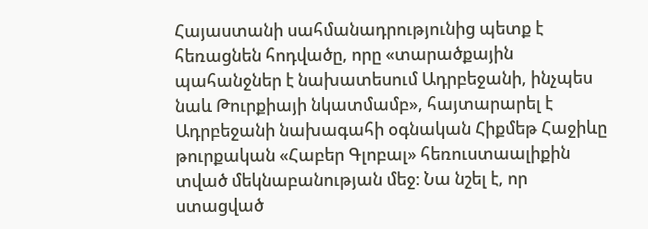Հայաստանի սահմանադրությունից պետք է հեռացնեն հոդվածը, որը «տարածքային պահանջներ է նախատեսում Ադրբեջանի, ինչպես նաև Թուրքիայի նկատմամբ», հայտարարել է Ադրբեջանի նախագահի օգնական Հիքմեթ Հաջիևը թուրքական «Հաբեր Գլոբալ» հեռուստաալիքին տված մեկնաբանության մեջ։ Նա նշել է, որ ստացված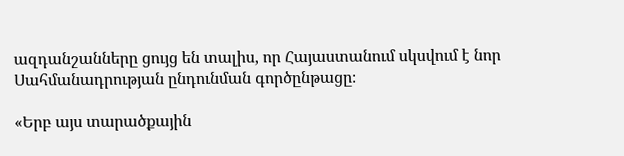ազդանշանները ցույց են տալիս, որ Հայաստանում սկսվում է նոր Սահմանադրության ընդունման գործընթացը։

«Երբ այս տարածքային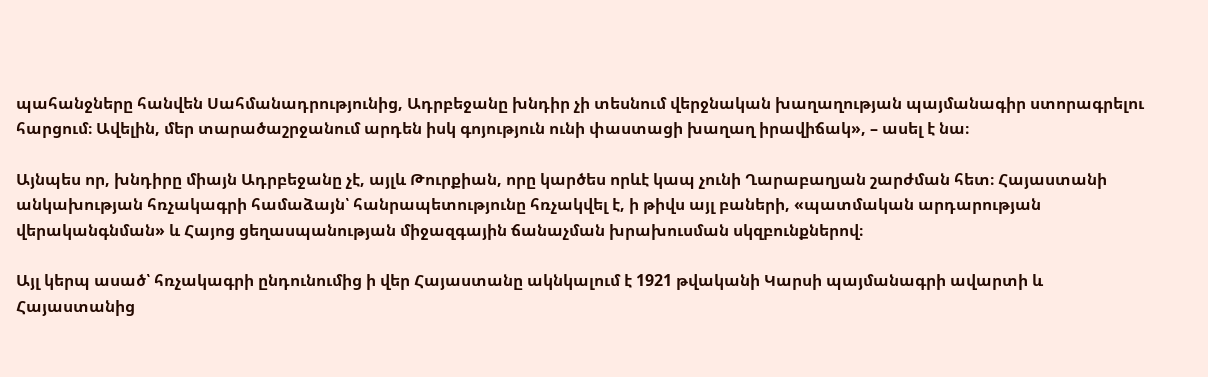պահանջները հանվեն Սահմանադրությունից, Ադրբեջանը խնդիր չի տեսնում վերջնական խաղաղության պայմանագիր ստորագրելու հարցում։ Ավելին, մեր տարածաշրջանում արդեն իսկ գոյություն ունի փաստացի խաղաղ իրավիճակ», – ասել է նա։

Այնպես որ, խնդիրը միայն Ադրբեջանը չէ, այլև Թուրքիան, որը կարծես որևէ կապ չունի Ղարաբաղյան շարժման հետ։ Հայաստանի անկախության հռչակագրի համաձայն՝ հանրապետությունը հռչակվել է, ի թիվս այլ բաների, «պատմական արդարության վերականգնման» և Հայոց ցեղասպանության միջազգային ճանաչման խրախուսման սկզբունքներով։

Այլ կերպ ասած՝ հռչակագրի ընդունումից ի վեր Հայաստանը ակնկալում է 1921 թվականի Կարսի պայմանագրի ավարտի և Հայաստանից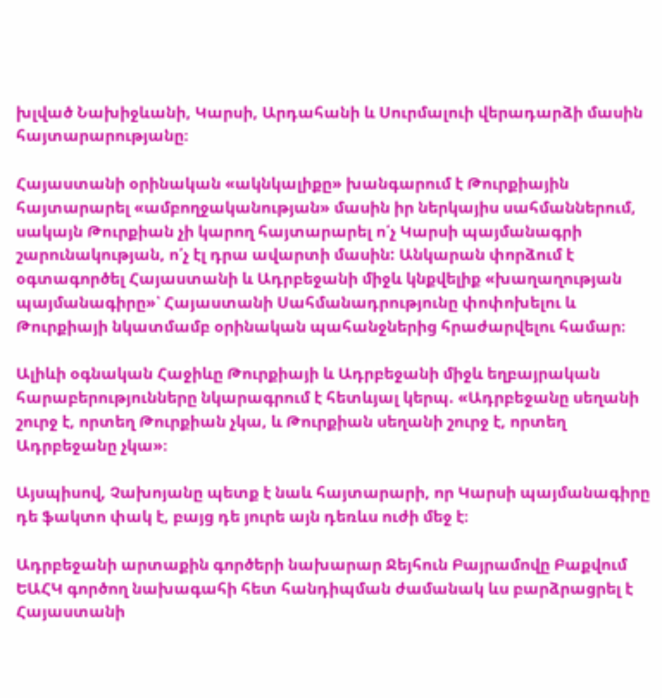խլված Նախիջևանի, Կարսի, Արդահանի և Սուրմալուի վերադարձի մասին հայտարարությանը։

Հայաստանի օրինական «ակնկալիքը» խանգարում է Թուրքիային հայտարարել «ամբողջականության» մասին իր ներկայիս սահմաններում, սակայն Թուրքիան չի կարող հայտարարել ո՛չ Կարսի պայմանագրի շարունակության, ո՛չ էլ դրա ավարտի մասին: Անկարան փորձում է օգտագործել Հայաստանի և Ադրբեջանի միջև կնքվելիք «խաղաղության պայմանագիրը»՝ Հայաստանի Սահմանադրությունը փոփոխելու և Թուրքիայի նկատմամբ օրինական պահանջներից հրաժարվելու համար։

Ալիևի օգնական Հաջիևը Թուրքիայի և Ադրբեջանի միջև եղբայրական հարաբերությունները նկարագրում է հետևյալ կերպ. «Ադրբեջանը սեղանի շուրջ է, որտեղ Թուրքիան չկա, և Թուրքիան սեղանի շուրջ է, որտեղ Ադրբեջանը չկա»։

Այսպիսով, Չախոյանը պետք է նաև հայտարարի, որ Կարսի պայմանագիրը դե ֆակտո փակ է, բայց դե յուրե այն դեռևս ուժի մեջ է։

Ադրբեջանի արտաքին գործերի նախարար Ջեյհուն Բայրամովը Բաքվում ԵԱՀԿ գործող նախագահի հետ հանդիպման ժամանակ ևս բարձրացրել է Հայաստանի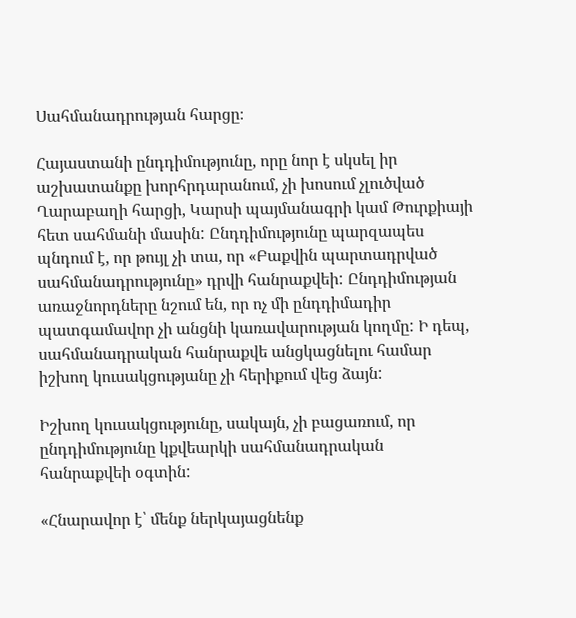Սահմանադրության հարցը։

Հայաստանի ընդդիմությունը, որը նոր է սկսել իր աշխատանքը խորհրդարանում, չի խոսում չլուծված Ղարաբաղի հարցի, Կարսի պայմանագրի կամ Թուրքիայի հետ սահմանի մասին: Ընդդիմությունը պարզապես պնդում է, որ թույլ չի տա, որ «Բաքվին պարտադրված սահմանադրությունը» դրվի հանրաքվեի: Ընդդիմության առաջնորդները նշում են, որ ոչ մի ընդդիմադիր պատգամավոր չի անցնի կառավարության կողմը: Ի դեպ, սահմանադրական հանրաքվե անցկացնելու համար իշխող կուսակցությանը չի հերիքում վեց ձայն:

Իշխող կուսակցությունը, սակայն, չի բացառում, որ ընդդիմությունը կքվեարկի սահմանադրական հանրաքվեի օգտին:

«Հնարավոր է՝ մենք ներկայացնենք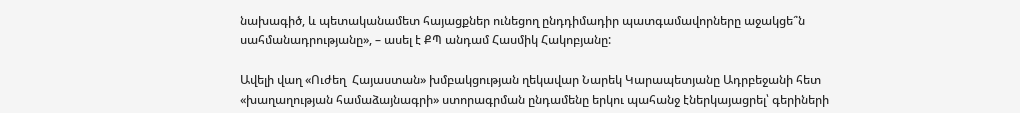նախագիծ, և պետականամետ հայացքներ ունեցող ընդդիմադիր պատգամավորները աջակցե՞ն սահմանադրությանը», – ասել է ՔՊ անդամ Հասմիկ Հակոբյանը:

Ավելի վաղ «Ուժեղ  Հայաստան» խմբակցության ղեկավար Նարեկ Կարապետյանը Ադրբեջանի հետ «խաղաղության համաձայնագրի» ստորագրման ընդամենը երկու պահանջ էներկայացրել՝ գերիների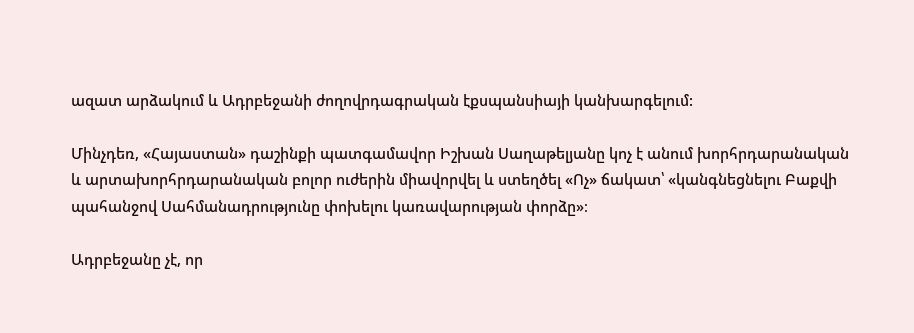ազատ արձակում և Ադրբեջանի ժողովրդագրական էքսպանսիայի կանխարգելում:

Մինչդեռ, «Հայաստան» դաշինքի պատգամավոր Իշխան Սաղաթելյանը կոչ է անում խորհրդարանական և արտախորհրդարանական բոլոր ուժերին միավորվել և ստեղծել «Ոչ» ճակատ՝ «կանգնեցնելու Բաքվի պահանջով Սահմանադրությունը փոխելու կառավարության փորձը»։

Ադրբեջանը չէ, որ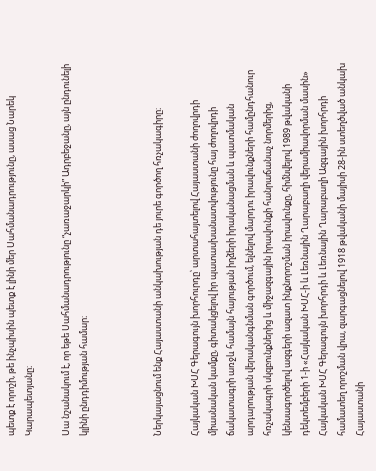պետք է որոշի, թե ինչպիսին պետք է լինի մեր Սահմանադրությունը, ասաց Նարեկ Կարապետյանը։

Սա նշանակում է, որ եթե Սահմանադրությունը “չառաջարկի” Ադրբեջանը, այն ընդունելի կլինի ընդդիմության համար։



Ներկայացնում ենք Հայաստանի անկախության դե յուրե գործող հռչակագիրը։

Հայկական ԽՍՀ Գերագույն խորհուրդը՝ արտահայտելով Հայաստանի ժողովրդի միասնական կամքը, գիտակցելով իր պատասխանատվությունը հայ ժողովրդի ճակատագրի առջև համայն հայության իղձերի իրականացման և պատմական արդարության վերականգնման գործում, ելնելով մարդու իրավունքների համընդհանուր հռչակագրի սկզբունքներից և միջազգային իրավունքի հանրաճանաչ նորմերից, կենսագործելով ազգերի ազատ ինքնորոշման իրավունքը, հիմնվելով 1989 թվականի դեկտեմբերի 1-ի «Հայկական ԽՍՀ-ի և Լեռնային Ղարաբաղի վերամիավորման մասին» Հայկական ԽՍՀ Գերագույն խորհրդի և Լեռնային Ղարաբաղի Ազգային խորհրդի համատեղ որոշման վրա, զարգացնելով 1918 թվականի մայիսի 28-ին ստեղծված անկախ Հայաստանի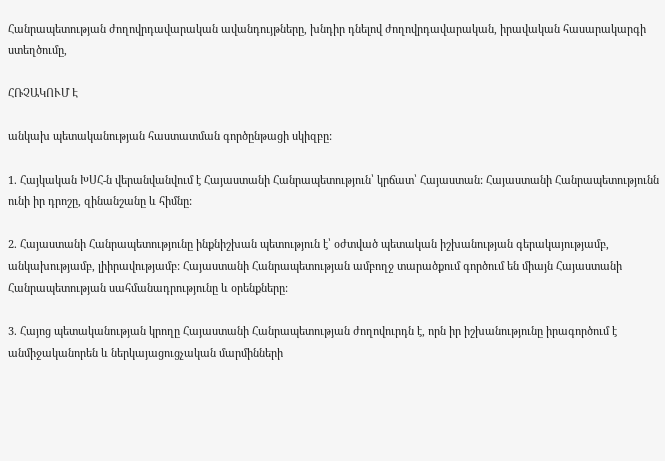Հանրապետության ժողովրդավարական ավանդույթները, խնդիր դնելով ժողովրդավարական, իրավական հասարակարգի ստեղծումը,

ՀՌՉԱԿՈՒՄ Է

անկախ պետականության հաստատման գործընթացի սկիզբը:

1. Հայկական ԽՍՀ-ն վերանվանվում է Հայաստանի Հանրապետություն՝ կրճատ՝ Հայաստան: Հայաստանի Հանրապետությունն ունի իր դրոշը, զինանշանը և հիմնը:

2. Հայաստանի Հանրապետությունը ինքնիշխան պետություն է՝ օժտված պետական իշխանության գերակայությամբ, անկախությամբ, լիիրավությամբ: Հայաստանի Հանրապետության ամբողջ տարածքում գործում են միայն Հայաստանի Հանրապետության սահմանադրությունը և օրենքները:

3. Հայոց պետականության կրողը Հայաստանի Հանրապետության ժողովուրդն է, որն իր իշխանությունը իրագործում է անմիջականորեն և ներկայացուցչական մարմինների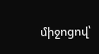միջոցով՝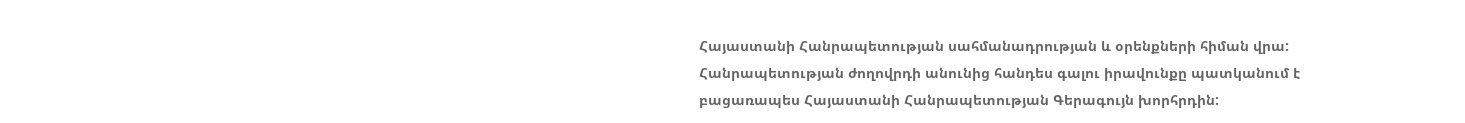Հայաստանի Հանրապետության սահմանադրության և օրենքների հիման վրա: Հանրապետության ժողովրդի անունից հանդես գալու իրավունքը պատկանում է բացառապես Հայաստանի Հանրապետության Գերագույն խորհրդին: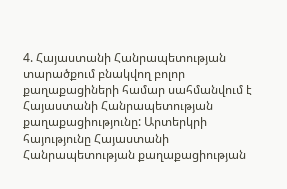4. Հայաստանի Հանրապետության տարածքում բնակվող բոլոր քաղաքացիների համար սահմանվում է Հայաստանի Հանրապետության քաղաքացիությունը: Արտերկրի հայությունը Հայաստանի Հանրապետության քաղաքացիության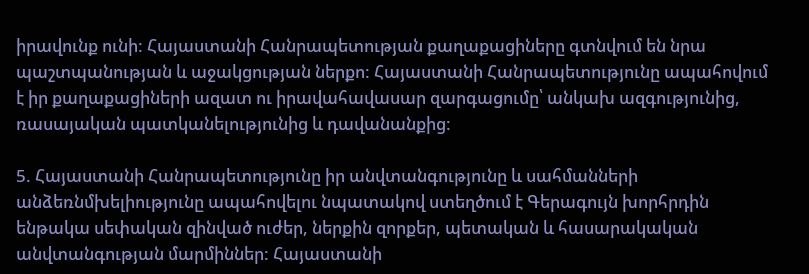իրավունք ունի: Հայաստանի Հանրապետության քաղաքացիները գտնվում են նրա պաշտպանության և աջակցության ներքո: Հայաստանի Հանրապետությունը ապահովում է իր քաղաքացիների ազատ ու իրավահավասար զարգացումը՝ անկախ ազգությունից, ռասայական պատկանելությունից և դավանանքից:

5. Հայաստանի Հանրապետությունը իր անվտանգությունը և սահմանների անձեռնմխելիությունը ապահովելու նպատակով ստեղծում է Գերագույն խորհրդին ենթակա սեփական զինված ուժեր, ներքին զորքեր, պետական և հասարակական անվտանգության մարմիններ: Հայաստանի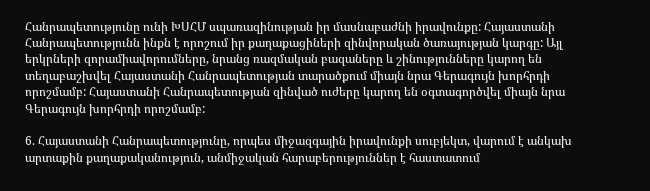Հանրապետությունը ունի ԽՍՀՄ սպառազինության իր մասնաբաժնի իրավունքը: Հայաստանի Հանրապետությունն ինքն է որոշում իր քաղաքացիների զինվորական ծառայության կարգը: Այլ երկրների զորամիավորումները, նրանց ռազմական բազաները և շինությունները կարող են տեղաբաշխվել Հայաստանի Հանրապետության տարածքում միայն նրա Գերագույն խորհրդի որոշմամբ: Հայաստանի Հանրապետության զինված ուժերը կարող են օգտագործվել միայն նրա Գերագույն խորհրդի որոշմամբ:

6. Հայաստանի Հանրապետությունը, որպես միջազգային իրավունքի սուբյեկտ, վարում է անկախ արտաքին քաղաքականություն, անմիջական հարաբերություններ է հաստատում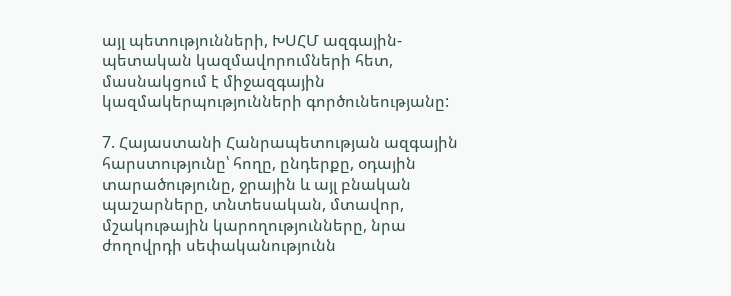այլ պետությունների, ԽՍՀՄ ազգային-պետական կազմավորումների հետ, մասնակցում է միջազգային կազմակերպությունների գործունեությանը:

7. Հայաստանի Հանրապետության ազգային հարստությունը՝ հողը, ընդերքը, օդային տարածությունը, ջրային և այլ բնական պաշարները, տնտեսական, մտավոր, մշակութային կարողությունները, նրա ժողովրդի սեփականությունն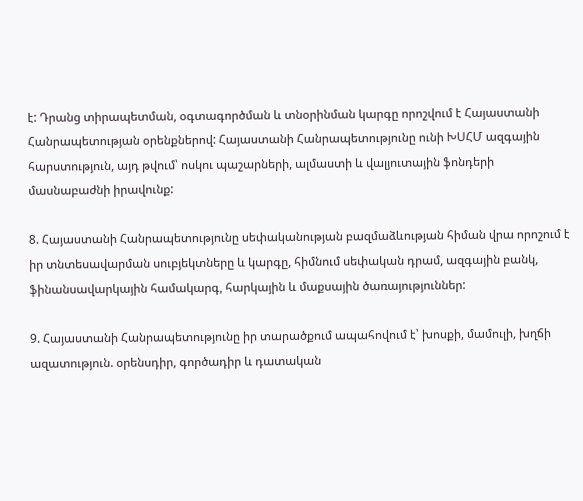է: Դրանց տիրապետման, օգտագործման և տնօրինման կարգը որոշվում է Հայաստանի Հանրապետության օրենքներով: Հայաստանի Հանրապետությունը ունի ԽՍՀՄ ազգային հարստություն, այդ թվում՝ ոսկու պաշարների, ալմաստի և վալյուտային ֆոնդերի մասնաբաժնի իրավունք:

8. Հայաստանի Հանրապետությունը սեփականության բազմաձևության հիման վրա որոշում է իր տնտեսավարման սուբյեկտները և կարգը, հիմնում սեփական դրամ, ազգային բանկ, ֆինանսավարկային համակարգ, հարկային և մաքսային ծառայություններ:

9. Հայաստանի Հանրապետությունը իր տարածքում ապահովում է՝ խոսքի, մամուլի, խղճի ազատություն. օրենսդիր, գործադիր և դատական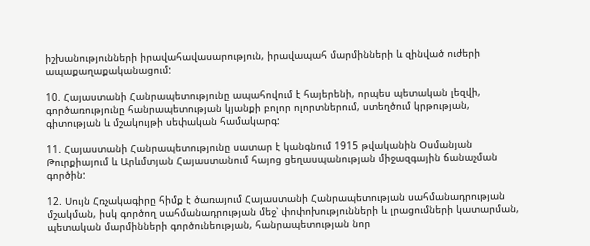իշխանությունների իրավահավասարություն, իրավապահ մարմինների և զինված ուժերի ապաքաղաքականացում:

10. Հայաստանի Հանրապետությունը ապահովում է հայերենի, որպես պետական լեզվի, գործառությունը հանրապետության կյանքի բոլոր ոլորտներում, ստեղծում կրթության, գիտության և մշակույթի սեփական համակարգ:

11. Հայաստանի Հանրապետությունը սատար է կանգնում 1915 թվականին Օսմանյան Թուրքիայում և Արևմտյան Հայաստանում հայոց ցեղասպանության միջազգային ճանաչման գործին:

12. Սույն Հռչակագիրը հիմք է ծառայում Հայաստանի Հանրապետության սահմանադրության մշակման, իսկ գործող սահմանադրության մեջ՝ փոփոխությունների և լրացումների կատարման, պետական մարմինների գործունեության, հանրապետության նոր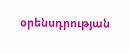օրենսդրության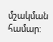մշակման համար: